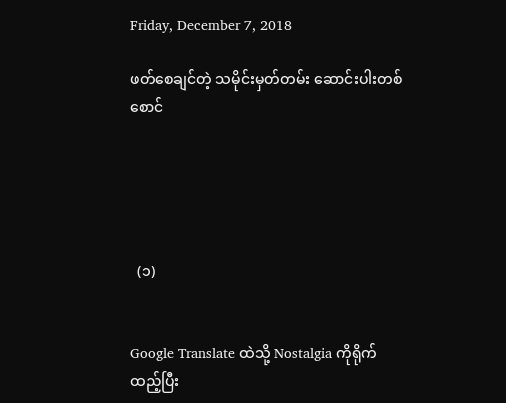Friday, December 7, 2018

ဖတ်စေချင်တဲ့ သမိုင်းမှတ်တမ်း ဆောင်းပါးတစ်စောင်





  (၁)


Google Translate ထဲသို့ Nostalgia ကိုရိုက်ထည့်ပြီး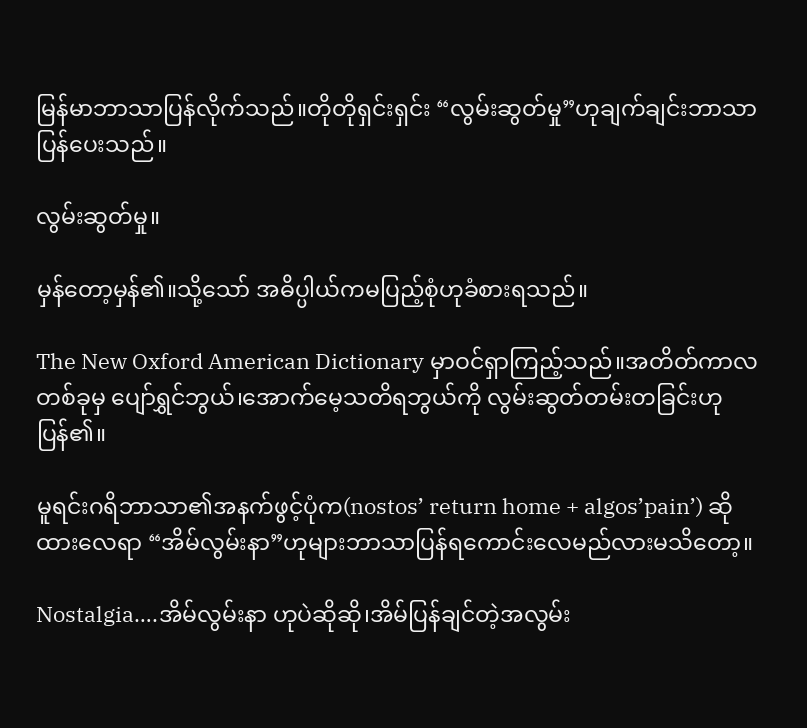မြန်မာဘာသာပြန်လိုက်သည်။တိုတိုရှင်းရှင်း “လွမ်းဆွတ်မှု”ဟုချက်ချင်းဘာသာပြန်ပေးသည်။

လွမ်းဆွတ်မှု။

မှန်တော့မှန်၏။သို့သော် အဓိပ္ပါယ်ကမပြည့်စုံဟုခံစားရသည်။

The New Oxford American Dictionary မှာဝင်ရှာကြည့်သည်။အတိတ်ကာလတစ်ခုမှ ပျော်ရွှင်ဘွယ်၊အောက်မေ့သတိရဘွယ်ကို လွမ်းဆွတ်တမ်းတခြင်းဟုပြန်၏။

မူရင်းဂရိဘာသာ၏အနက်ဖွင့်ပုံက(nostos’ return home + algos’pain’) ဆိုထားလေရာ “အိမ်လွမ်းနာ”ဟုများဘာသာပြန်ရကောင်းလေမည်လားမသိတော့။

Nostalgia….အိမ်လွမ်းနာ ဟုပဲဆိုဆို၊အိမ်ပြန်ချင်တဲ့အလွမ်း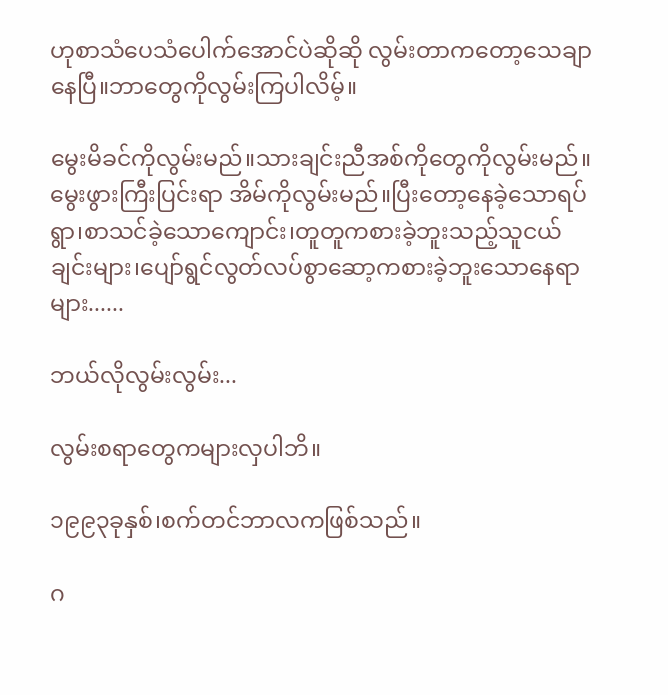ဟုစာသံပေသံပေါက်အောင်ပဲဆိုဆို လွမ်းတာကတော့သေချာနေပြီ။ဘာတွေကိုလွမ်းကြပါလိမ့်။

မွေးမိခင်ကိုလွမ်းမည်။သားချင်းညီအစ်ကိုတွေကိုလွမ်းမည်။ မွေးဖွားကြီးပြင်းရာ အိမ်ကိုလွမ်းမည်။ပြီးတော့နေခဲ့သောရပ်ရွာ၊စာသင်ခဲ့သောကျောင်း၊တူတူကစားခဲ့ဘူးသည့်သူငယ်ချင်းများ၊ပျော်ရွင်လွတ်လပ်စွာဆော့ကစားခဲ့ဘူးသောနေရာများ......

ဘယ်လိုလွမ်းလွမ်း...

လွမ်းစရာတွေကများလှပါဘိ။

၁၉၉၃ခုနှစ်၊စက်တင်ဘာလကဖြစ်သည်။

ဂ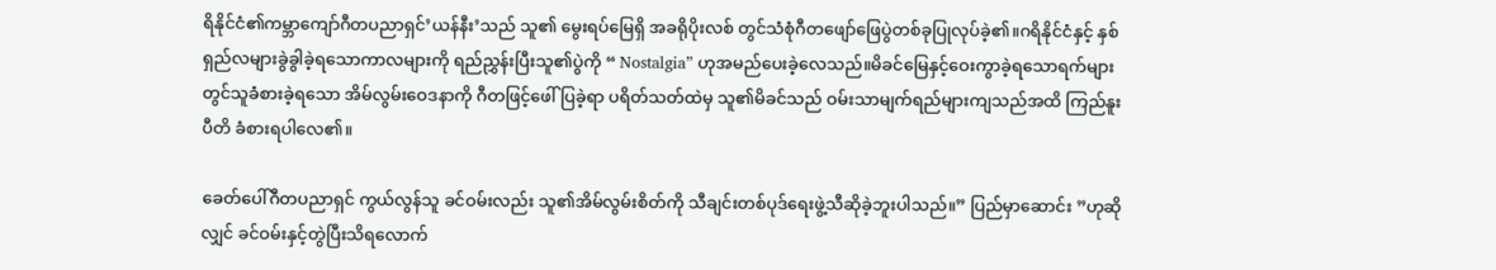ရိနိုင်ငံ၏ကမ္ဘာကျော်ဂီတပညာရှင်’ယန်နီး’သည် သူ၏ မွေးရပ်မြေရှိ အခရိုပိုးလစ် တွင်သံစုံဂီတဖျော်ဖြေပွဲတစ်ခုပြုလုပ်ခဲ့၏။ဂရိနိုင်ငံနှင့် နှစ်ရှည်လများခွဲခွါခဲ့ရသောကာလများကို ရည်ညွှန်းပြီးသူ၏ပွဲကို “ Nostalgia” ဟုအမည်ပေးခဲ့လေသည်။မိခင်မြေနှင့်ဝေးကွာခဲ့ရသောရက်များတွင်သူခံစားခဲ့ရသော အိမ်လွမ်းဝေဒနာကို ဂီတဖြင့်ဖေါ်ပြခဲ့ရာ ပရိတ်သတ်ထဲမှ သူ၏မိခင်သည် ဝမ်းသာမျက်ရည်များကျသည်အထိ ကြည်နူးပီတိ ခံစားရပါလေ၏။

ခေတ်ပေါ်ဂီတပညာရှင် ကွယ်လွန်သူ ခင်ဝမ်းလည်း သူ၏အိမ်လွမ်းစိတ်ကို သီချင်းတစ်ပုဒ်ရေးဖွဲ့သီဆိုခဲ့ဘူးပါသည်။” ပြည်မှာဆောင်း ”ဟုဆိုလျှင် ခင်ဝမ်းနှင့်တွဲပြီးသိရလောက်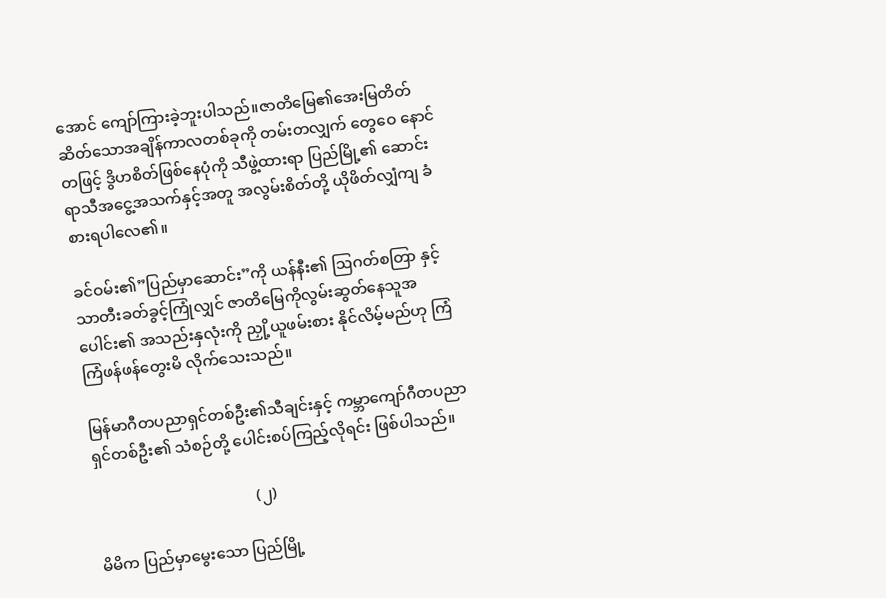အောင် ကျော်ကြားခဲ့ဘူးပါသည်။ဇာတိမြေ၏အေးမြတိတ်ဆိတ်သောအချိန်ကာလတစ်ခုကို တမ်းတလျှက် တွေဝေ နောင်တဖြင့် ဒွိဟစိတ်ဖြစ်နေပုံကို သီဖွဲ့ထားရာ ပြည်မြို့၏ ဆောင်းရာသီအငွေ့အသက်နှင့်အတူ အလွမ်းစိတ်တို့ ယိုဖိတ်လျှံကျ ခံစားရပါလေ၏။

ခင်ဝမ်း၏”ပြည်မှာဆောင်း”ကို ယန်နီး၏ ဩဂတ်စတြာ နှင့်သာတီးခတ်ခွင့်ကြုံလျှင် ဇာတိမြေကိုလွမ်းဆွတ်နေသူအပေါင်း၏ အသည်းနှလုံးကို ညှို့ယူဖမ်းစား နိုင်လိမ့်မည်ဟု ကြံကြံဖန်ဖန်တွေးမိ လိုက်သေးသည်။

မြန်မာဂီတပညာရှင်တစ်ဦး၏သီချင်းနှင့် ကမ္ဘာကျော်ဂီတပညာရှင်တစ်ဦး၏ သံစဉ်တို့ ပေါင်းစပ်ကြည့်လိုရင်း ဖြစ်ပါသည်။

                                         (၂)

မိမိက ပြည်မှာမွေးသော ပြည်မြို့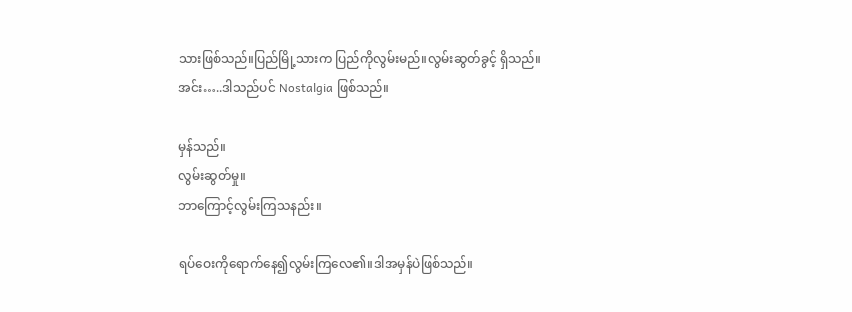သားဖြစ်သည်။ပြည်မြို့သားက ပြည်ကိုလွမ်းမည်။လွမ်းဆွတ်ခွင့် ရှိသည်။
အင်း…..ဒါသည်ပင် Nostalgia ဖြစ်သည်။

မှန်သည်။
လွမ်းဆွတ်မှု။
ဘာကြောင့်လွမ်းကြသနည်း။

ရပ်ဝေးကိုရောက်နေ၍လွမ်းကြလေ၏။ဒါအမှန်ပဲဖြစ်သည်။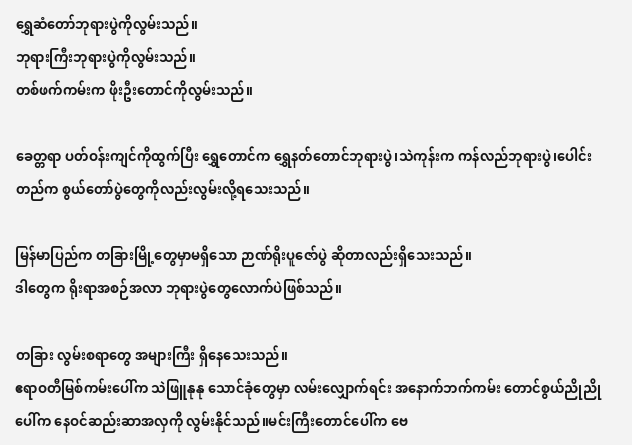ရွှေဆံတော်ဘုရားပွဲကိုလွမ်းသည်။
ဘုရားကြီးဘုရားပွဲကိုလွမ်းသည်။
တစ်ဖက်ကမ်းက ဖိုးဦးတောင်ကိုလွမ်းသည်။

ခေတ္တရာ ပတ်ဝန်းကျင်ကိုထွက်ပြီး ရွှေတောင်က ရွှေနတ်တောင်ဘုရားပွဲ၊သဲကုန်းက ကန်လည်ဘုရားပွဲ၊ပေါင်းတည်က စွယ်တော်ပွဲတွေကိုလည်းလွမ်းလို့ရသေးသည်။

မြန်မာပြည်က တခြားမြို့တွေမှာမရှိသော ဉာဏ်ရိုးပူဇော်ပွဲ ဆိုတာလည်းရှိသေးသည်။
ဒါတွေက ရိုးရာအစဉ်အလာ ဘုရားပွဲတွေလောက်ပဲဖြစ်သည်။

တခြား လွမ်းစရာတွေ အများကြီး ရှိနေသေးသည်။
ဧရာဝတီမြစ်ကမ်းပေါ်က သဲဖြူနုနု သောင်ခုံတွေမှာ လမ်းလျှောက်ရင်း အနောက်ဘက်ကမ်း တောင်စွယ်ညိုညိုပေါ်က နေဝင်ဆည်းဆာအလှကို လွမ်းနိုင်သည်။မင်းကြီးတောင်ပေါ်က ဗေ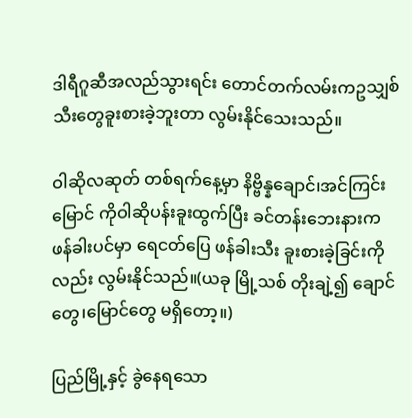ဒါရီဂူဆီအလည်သွားရင်း တောင်တက်လမ်းကဥသျှစ်သီးတွေခူးစားခဲ့ဘူးတာ လွမ်းနိုင်သေးသည်။

ဝါဆိုလဆုတ် တစ်ရက်နေ့မှာ နိဗ္ဗိန္နချောင်၊အင်ကြင်းမြောင် ကိုဝါဆိုပန်းခူးထွက်ပြီး ခင်တန်းဘေးနားက ဖန်ခါးပင်မှာ ရေငတ်ပြေ ဖန်ခါးသီး ခူးစားခဲ့ခြင်းကိုလည်း လွမ်းနိုင်သည်။(ယခု မြို့သစ် တိုးချဲ့၍ ချောင်တွေ၊မြောင်တွေ မရှိတော့။)

ပြည်မြို့နှင့် ခွဲနေရသော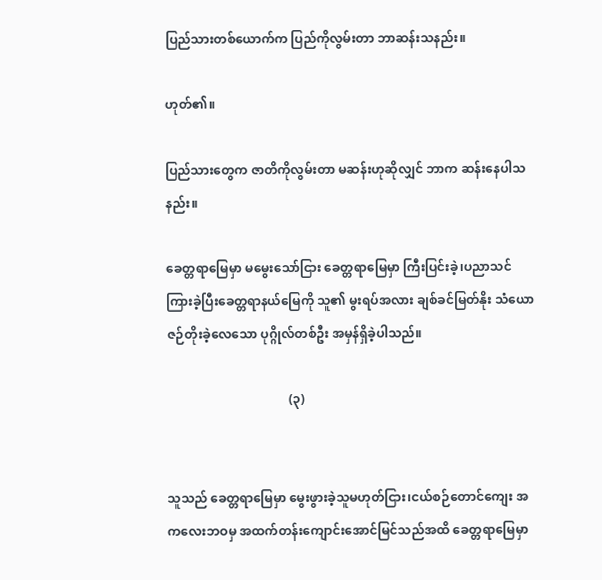ပြည်သားတစ်ယောက်က ပြည်ကိုလွမ်းတာ ဘာဆန်းသနည်း။

ဟုတ်၏။

ပြည်သားတွေက ဇာတိကိုလွမ်းတာ မဆန်းဟုဆိုလျှင် ဘာက ဆန်းနေပါသနည်း။

ခေတ္တရာမြေမှာ မမွေးသော်ငြား ခေတ္တရာမြေမှာ ကြီးပြင်းခဲ့၊ပညာသင်ကြားခဲ့ပြီးခေတ္တရာနယ်မြေကို သူ၏ မွးရပ်အလား ချစ်ခင်မြတ်နိုး သံယောဇဉ်တိုးခဲ့လေသော ပုဂ္ဂိုလ်တစ်ဦး အမှန်ရှိခဲ့ပါသည်။

                                       (၃)


သူသည် ခေတ္တရာမြေမှာ မွေးဖွားခဲ့သူမဟုတ်ငြား၊ငယ်စဉ်တောင်ကျေး အကလေးဘဝမှ အထက်တန်းကျောင်းအောင်မြင်သည်အထိ ခေတ္တရာမြေမှာ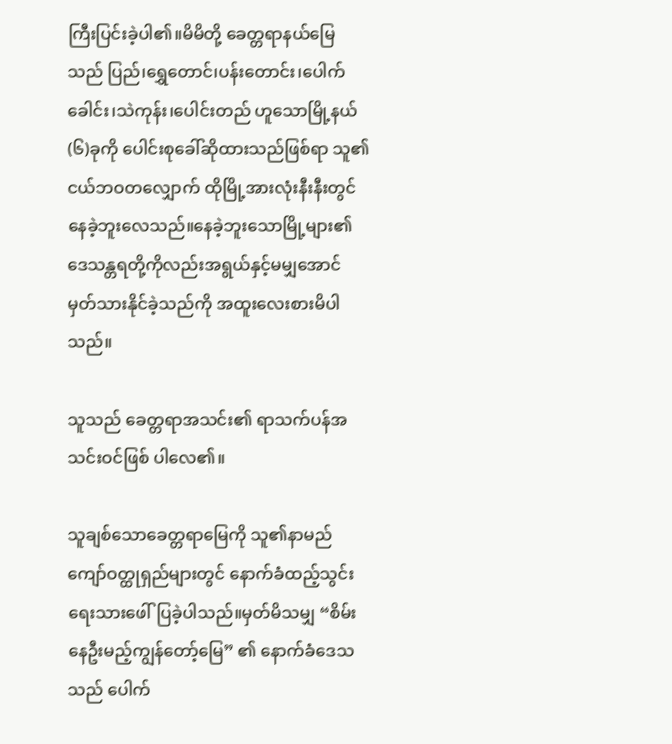ကြီးပြင်းခဲ့ပါ၏။မိမိတို့ ခေတ္တရာနယ်မြေ သည် ပြည်၊ရွှေတောင်၊ပန်းတောင်း၊ပေါက်ခေါင်း၊သဲကုန်း၊ပေါင်းတည် ဟူသောမြို့နယ်(၆)ခုကို ပေါင်းစုခေါ်ဆိုထားသည်ဖြစ်ရာ သူ၏ငယ်ဘဝတလျှောက် ထိုမြို့အားလုံးနီးနီးတွင်နေခဲ့ဘူးလေသည်။နေခဲ့ဘူးသောမြို့များ၏ဒေသန္တရတို့ကိုလည်းအရွယ်နှင့်မမျှအောင် မှတ်သားနိုင်ခဲ့သည်ကို အထူးလေးစားမိပါသည်။

သူသည် ခေတ္တရာအသင်း၏ ရာသက်ပန်အသင်းဝင်ဖြစ် ပါလေ၏။

သူချစ်သောခေတ္တရာမြေကို သူ၏နာမည်ကျော်ဝတ္ထုရှည်များတွင် နောက်ခံထည့်သွင်းရေးသားဖေါ်ပြခဲ့ပါသည်။မှတ်မိသမျှ “စိမ်းနေဦးမည့်ကျွန်တော့်မြေ” ၏ နောက်ခံဒေသသည် ပေါက်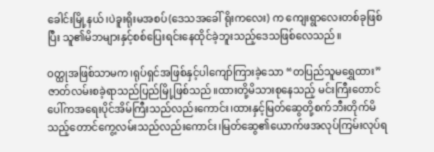ခေါင်းမြို့နယ်၊ပဲခူးရိုးမအစပ်(ဒေသအခေါ် ရိုးကလေး) က ကျေးရွာလေးတစ်ခုဖြစ်ပြီး သူ၏မိဘများနှင့်စစ်ပြေးရင်းနေထိုင်ခဲ့ဘူးသည့်ဒေသဖြစ်လေသည်။

ဝတ္ထုအဖြစ်သာမက၊ရုပ်ရှင်အဖြစ်နှင့်ပါကျော်ကြားခဲ့သော “တပြည်သူမရွှေထား” ဇာတ်လမ်းစခဲ့ရာသည်ပြည်မြို့ဖြစ်သည်။ထားတို့မိသားစုနေသည့် မင်းကြီးတောင်ပေါ်ကအရေးပိုင်အိမ်ကြီးသည်လည်းကောင်း၊ထားနှင့်မြတ်ဆွေတို့စက်ဘီးတိုက်မိသည့်တောင်ကွေ့လမ်းသည်လည်းကောင်း၊မြတ်ဆွေ၏ယောက်ဖအလုပ်ကြမ်းလုပ်ရ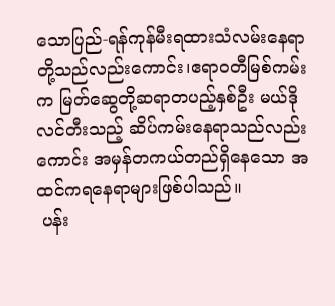သောပြည်-ရန်ကုန်မီးရထားသံလမ်းနေရာတို့သည်လည်းကောင်း၊ဧရာဝတီမြစ်ကမ်းက မြတ်ဆွေတို့ဆရာတပည့်နှစ်ဦး မယ်ဒိုလင်တီးသည့် ဆိပ်ကမ်းနေရာသည်လည်းကောင်း အမှန်တကယ်တည်ရှိနေသော အထင်ကရနေရာများဖြစ်ပါသည်။
 ပန်း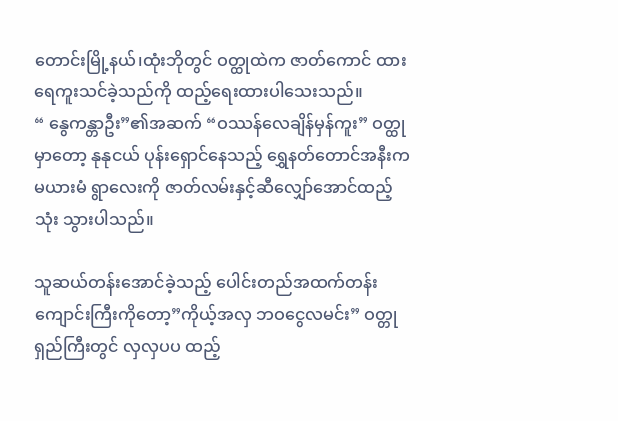တောင်းမြို့နယ်၊ထုံးဘိုတွင် ဝတ္ထုထဲက ဇာတ်ကောင် ထား ရေကူးသင်ခဲ့သည်ကို ထည့်ရေးထားပါသေးသည်။
“ နွေကန္တာဦး”၏အဆက် “ဝဿန်လေချိန်မှန်ကူး” ဝတ္ထုမှာတော့ နုနုငယ် ပုန်းရှောင်နေသည့် ရွှေနတ်တောင်အနီးက မယားမံ ရွာလေးကို ဇာတ်လမ်းနှင့်ဆီလျှော်အောင်ထည့်သုံး သွားပါသည်။

သူဆယ်တန်းအောင်ခဲ့သည့် ပေါင်းတည်အထက်တန်းကျောင်းကြီးကိုတော့”ကိုယ့်အလှ ဘဝငွေလမင်း” ဝတ္တုရှည်ကြီးတွင် လှလှပပ ထည့်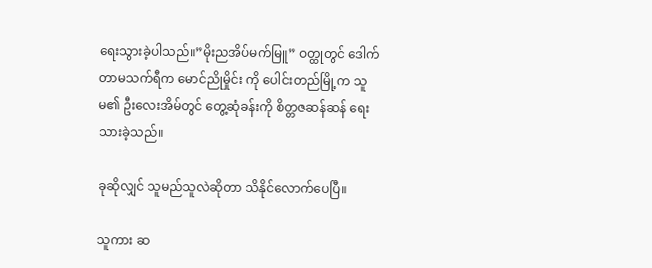ရေးသွားခဲ့ပါသည်။”မိုးညအိပ်မက်မြူ” ဝတ္ထုတွင် ဒေါက်တာမသက်ရီက မောင်ညိုမှိုင်း ကို ပေါင်းတည်မြို့က သူမ၏ ဦးလေးအိမ်တွင် တွေ့ဆုံခန်းကို စိတ္တဇဆန်ဆန် ရေးသားခဲ့သည်။

ခုဆိုလျှင် သူမည်သူလဲဆိုတာ သိနိုင်လောက်ပေပြီ။

သူကား ဆ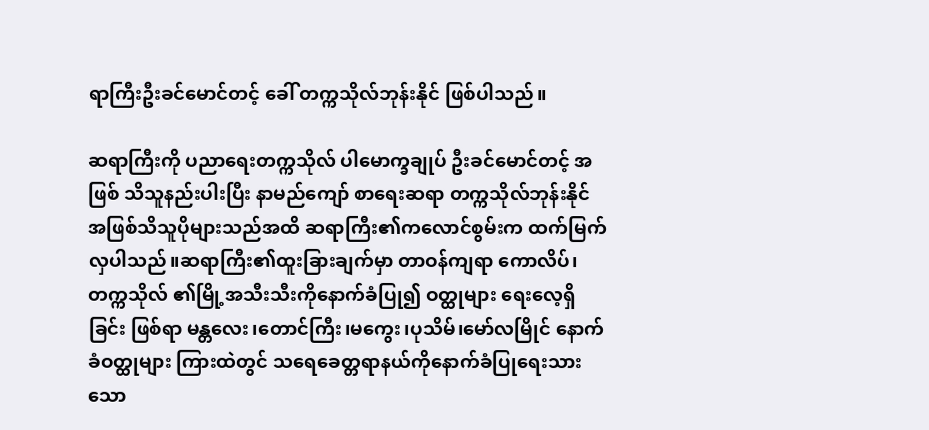ရာကြီးဦးခင်မောင်တင့် ခေါ် တက္ကသိုလ်ဘုန်းနိုင် ဖြစ်ပါသည်။

ဆရာကြီးကို ပညာရေးတက္ကသိုလ် ပါမောက္ခချုပ် ဦးခင်မောင်တင့် အဖြစ် သိသူနည်းပါးပြီး နာမည်ကျော် စာရေးဆရာ တက္ကသိုလ်ဘုန်းနိုင် အဖြစ်သိသူပိုများသည်အထိ ဆရာကြီး၏ကလောင်စွမ်းက ထက်မြက်လှပါသည်။ဆရာကြီး၏ထူးခြားချက်မှာ တာဝန်ကျရာ ကောလိပ်၊တက္ကသိုလ် ၏မြို့အသီးသီးကိုနောက်ခံပြု၍ ဝတ္ထုများ ရေးလေ့ရှိခြင်း ဖြစ်ရာ မန္တလေး၊တောင်ကြီး၊မကွေး၊ပုသိမ်၊မော်လမြိုင် နောက်ခံဝတ္ထုများ ကြားထဲတွင် သရေခေတ္တရာနယ်ကိုနောက်ခံပြုရေးသားသော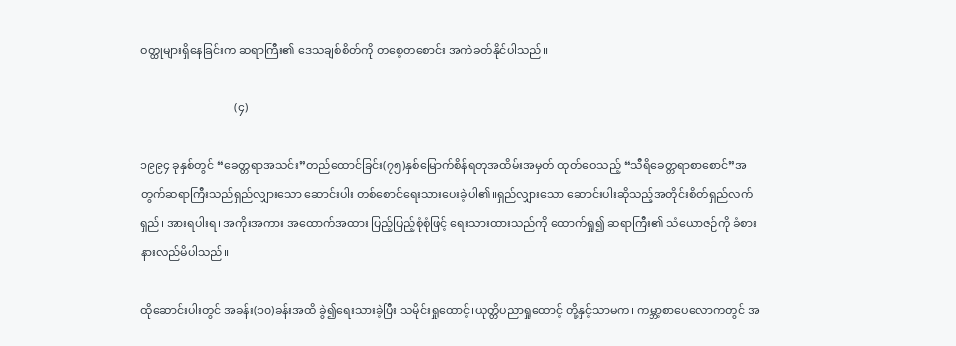ဝတ္ထုများရှိနေခြင်းက ဆရာကြီး၏ ဒေသချစ်စိတ်ကို တစေ့တစောင်း အကဲခတ်နိုင်ပါသည်။

                                 (၄)

၁၉၉၄ ခုနှစ်တွင် “ခေတ္တရာအသင်း”တည်ထောင်ခြင်း(၇၅)နှစ်မြောက်စိန်ရတုအထိမ်းအမှတ် ထုတ်ဝေသည့် “သီရိခေတ္တရာစာစောင်”အတွက်ဆရာကြီးသည်ရှည်လျှားသော ဆောင်းပါး တစ်စောင်ရေးသားပေးခဲ့ပါ၏။ရှည်လျှားသော ဆောင်းပါးဆိုသည့်အတိုင်းစိတ်ရှည်လက်ရှည်၊ အားရပါးရ၊ အကိုးအကား အထောက်အထား ပြည့်ပြည့်စုံစုံဖြင့် ရေးသားထားသည်ကို ထောက်ရှု၍ ဆရာကြီး၏ သံယောဇဉ်ကို ခံစားနားလည်မိပါသည်။

ထိုဆောင်းပါးတွင် အခန်း(၁၀)ခန်းအထိ ခွဲ၍ရေးသားခဲ့ပြီး သမိုင်းရှုထောင့်၊ယုတ္တိပညာရှုထောင့် တို့နှင့်သာမက၊ ကမ္ဘာ့စာပေလောကတွင် အ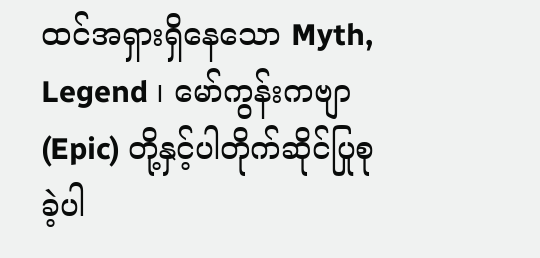ထင်အရှားရှိနေသော Myth, Legend ၊ မော်ကွန်းကဗျာ(Epic) တို့နှင့်ပါတိုက်ဆိုင်ပြုစုခဲ့ပါ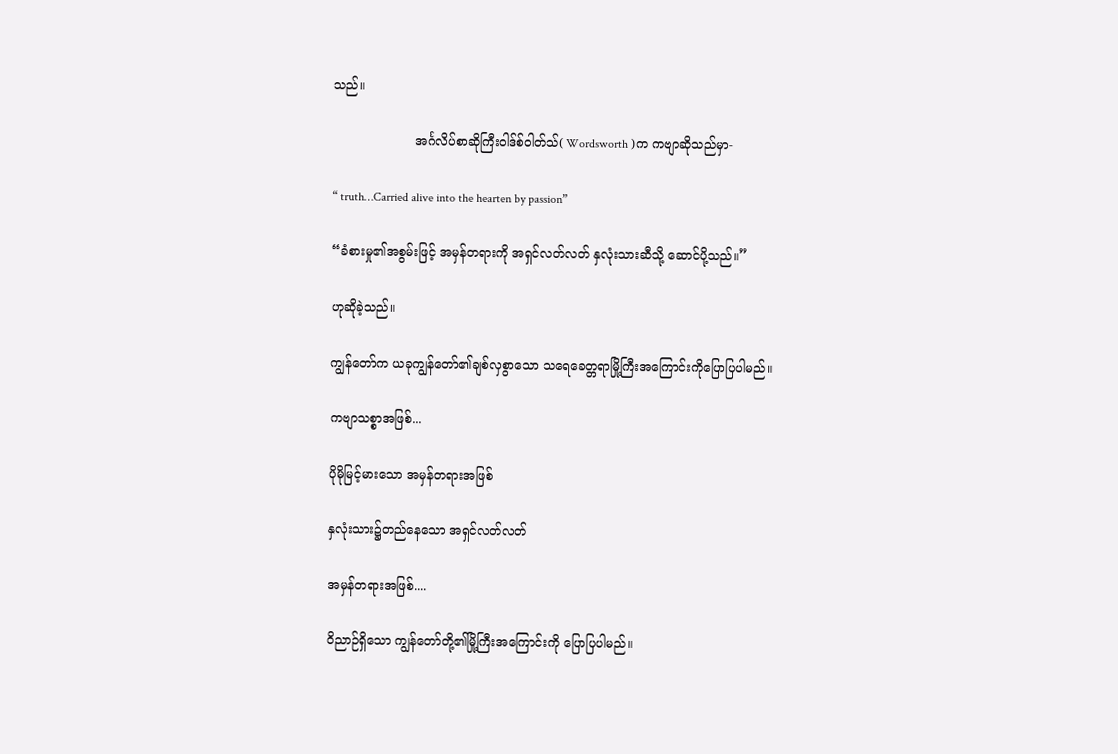သည်။

                     အင်္ဂလိပ်စာဆိုကြီးဝါဒ်စ်ဝါတ်သ်( Wordsworth )က ကဗျာဆိုသည်မှာ-

“ truth…Carried alive into the hearten by passion”

“ခံစားမှု၏အစွမ်းဖြင့် အမှန်တရားကို အရှင်လတ်လတ် နှလုံးသားဆီသို့ ဆောင်ပို့သည်။”

ဟုဆိုခဲ့သည်။

ကျွန်တော်က ယခုကျွန်တော်၏ချစ်လှစွာသော သရေခေတ္တရာမြို့ကြီးအကြောင်းကိုပြောပြပါမည်။

ကဗျာသစ္စာအဖြစ်...

ပိုမိုမြင့်မားသော အမှန်တရားအဖြစ်

နှလုံးသား၌တည်နေသော အရှင်လတ်လတ်

အမှန်တရားအဖြစ်....

ဝိညာဉ်ရှိသော ကျွန်တော်တို့၏မြို့ကြီးအကြောင်းကို ပြောပြပါမည်။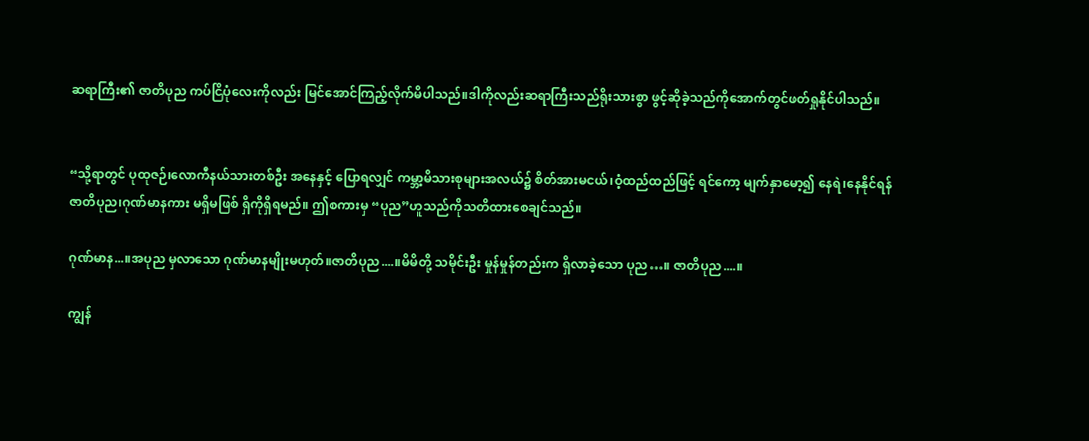ဆရာကြီး၏ ဇာတိပုည ကပ်ငြိပုံလေးကိုလည်း မြင်အောင်ကြည့်လိုက်မိပါသည်။ဒါကိုလည်းဆရာကြီးသည်ရိုးသားစွာ ဖွင့်ဆိုခဲ့သည်ကိုအောက်တွင်ဖတ်ရှုနိုင်ပါသည်။


“သို့ရာတွင် ပုထုဇဉ်၊လောကီနယ်သားတစ်ဦး အနေနှင့် ပြောရလျှင် ကမ္ဘာ့မိသားစုများအလယ်၌ စိတ်အားမငယ်၊ဝံ့ထည်ထည်ဖြင့် ရင်ကော့ မျက်နှာမော့၍ နေရဲ၊နေနိုင်ရန် ဇာတိပုည၊ဂုဏ်မာနကား မရှိမဖြစ် ရှိကိုရှိရမည်။ ဤစကားမှ “ပုည”ဟူသည်ကိုသတိထားစေချင်သည်။

ဂုဏ်မာန...။အပုည မှလာသော ဂုဏ်မာနမျိုးမဟုတ်။ဇာတိပုည....။မိမိတို့ သမိုင်းဦး မှုန်မှုန်တည်းက ရှိလာခဲ့သော ပုည…။ ဇာတိပုည....။

ကျွန်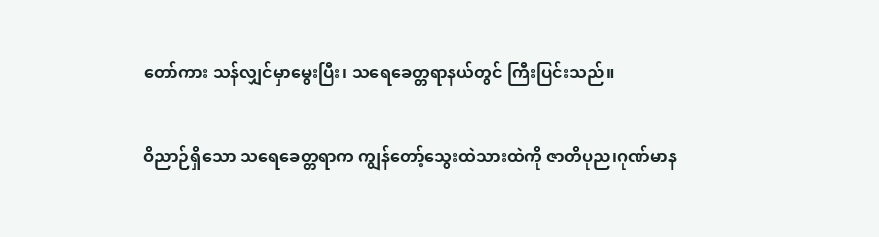တော်ကား သန်လျှင်မှာမွေးပြီး၊ သရေခေတ္တရာနယ်တွင် ကြီးပြင်းသည်။

ဝိညာဉ်ရှိသော သရေခေတ္တရာက ကျွန်တော့်သွေးထဲသားထဲကို ဇာတိပုည၊ဂုဏ်မာန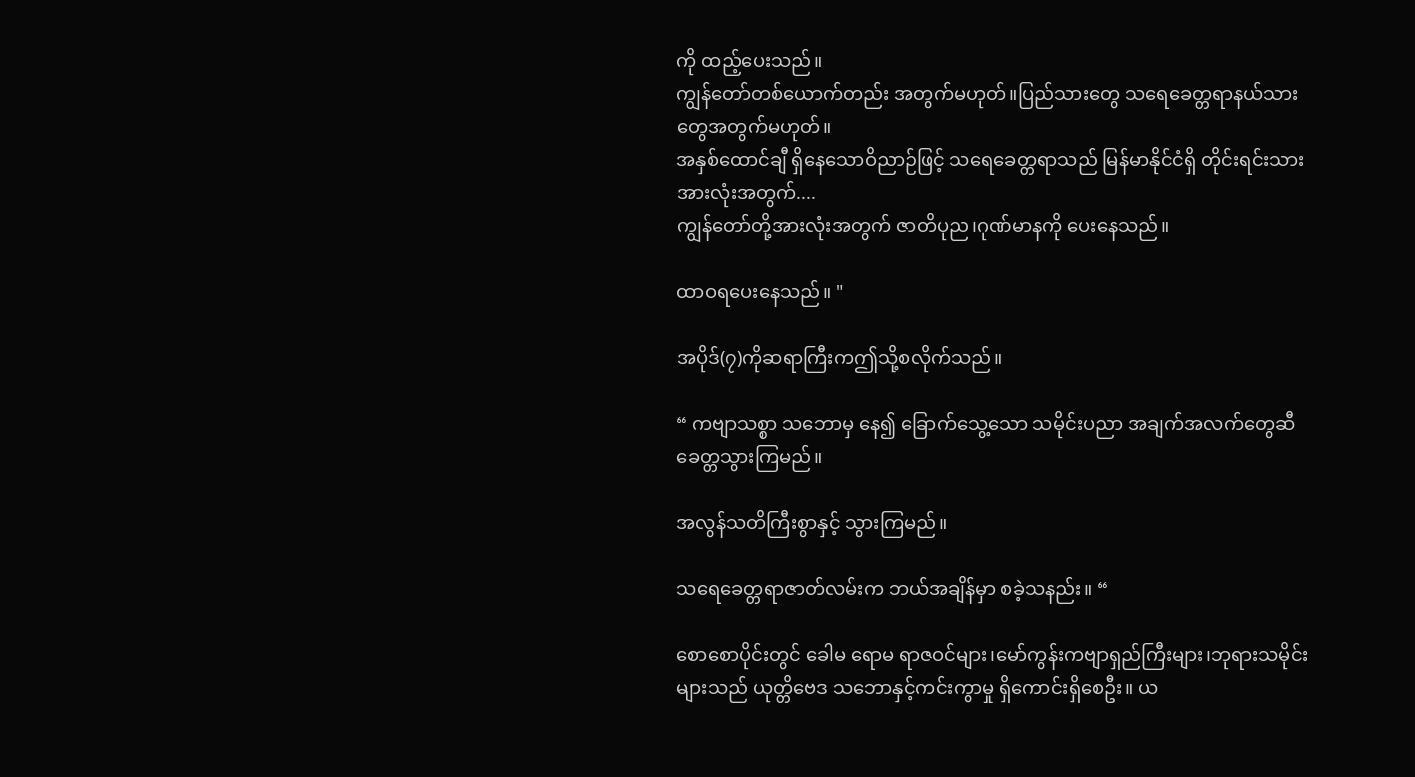ကို ထည့်ပေးသည်။
ကျွန်တော်တစ်ယောက်တည်း အတွက်မဟုတ်။ပြည်သားတွေ သရေခေတ္တရာနယ်သားတွေအတွက်မဟုတ်။
အနှစ်ထောင်ချီ ရှိနေသောဝိညာဉ်ဖြင့် သရေခေတ္တရာသည် မြန်မာနိုင်ငံရှိ တိုင်းရင်းသားအားလုံးအတွက်....
ကျွန်တော်တို့အားလုံးအတွက် ဇာတိပုည၊ဂုဏ်မာနကို ပေးနေသည်။

ထာဝရပေးနေသည်။ "

အပိုဒ်(၇)ကိုဆရာကြီးကဤသို့စလိုက်သည်။

“ ကဗျာသစ္စာ သဘောမှ နေ၍ ခြောက်သွေ့သော သမိုင်းပညာ အချက်အလက်တွေဆီ ခေတ္တသွားကြမည်။

အလွန်သတိကြီးစွာနှင့် သွားကြမည်။

သရေခေတ္တရာဇာတ်လမ်းက ဘယ်အချိန်မှာ စခဲ့သနည်း။ “

စောစောပိုင်းတွင် ခေါမ ရောမ ရာဇဝင်များ၊မော်ကွန်းကဗျာရှည်ကြီးများ၊ဘုရားသမိုင်းများသည် ယုတ္တိဗေဒ သဘောနှင့်ကင်းကွာမှု ရှိကောင်းရှိစေဦး။ ယ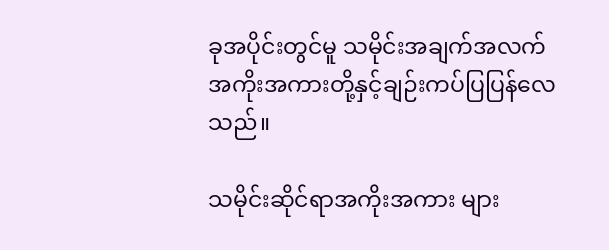ခုအပိုင်းတွင်မူ သမိုင်းအချက်အလက် အကိုးအကားတို့နှင့်ချဉ်းကပ်ပြပြန်လေသည်။

သမိုင်းဆိုင်ရာအကိုးအကား များ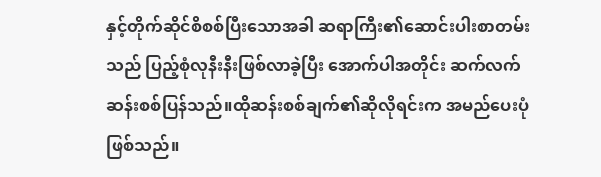နှင့်တိုက်ဆိုင်စိစစ်ပြီးသောအခါ ဆရာကြီး၏ဆောင်းပါးစာတမ်းသည် ပြည့်စုံလုနီးနီးဖြစ်လာခဲ့ပြီး အောက်ပါအတိုင်း ဆက်လက်ဆန်းစစ်ပြန်သည်။ထိုဆန်းစစ်ချက်၏ဆိုလိုရင်းက အမည်ပေးပုံဖြစ်သည်။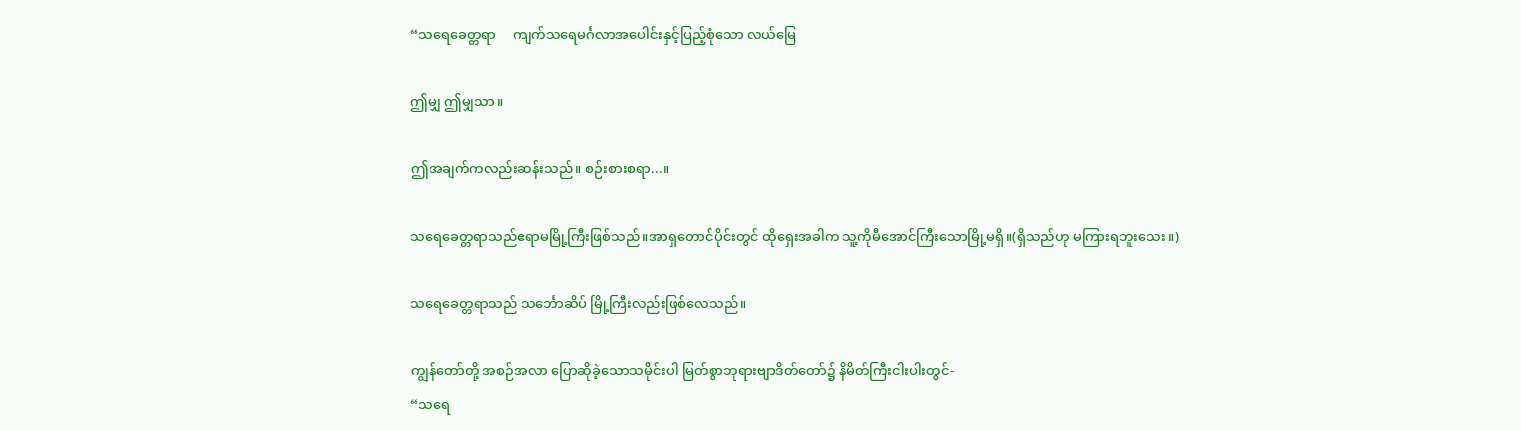“သရေခေတ္တရာ     ကျက်သရေမင်္ဂလာအပေါင်းနှင့်ပြည့်စုံသော လယ်မြေ

ဤမျှ ဤမျှသာ။

ဤအချက်ကလည်းဆန်းသည်။ စဉ်းစားစရာ...။

သရေခေတ္တရာသည်ဧရာမမြို့ကြီးဖြစ်သည်။အာရှတောင်ပိုင်းတွင် ထိုရှေးအခါက သူ့ကိုမီအောင်ကြီးသောမြို့မရှိ။(ရှိသည်ဟု မကြားရဘူးသေး။)

သရေခေတ္တရာသည် သင်္ဘောဆိပ် မြို့ကြီးလည်းဖြစ်လေသည်။

ကျွန်တော်တို့ အစဉ်အလာ ပြောဆိုခဲ့သောသမိုင်းပါ မြတ်စွာဘုရားဗျာဒိတ်တော်၌ နိမိတ်ကြီးငါးပါးတွင်-
“သရေ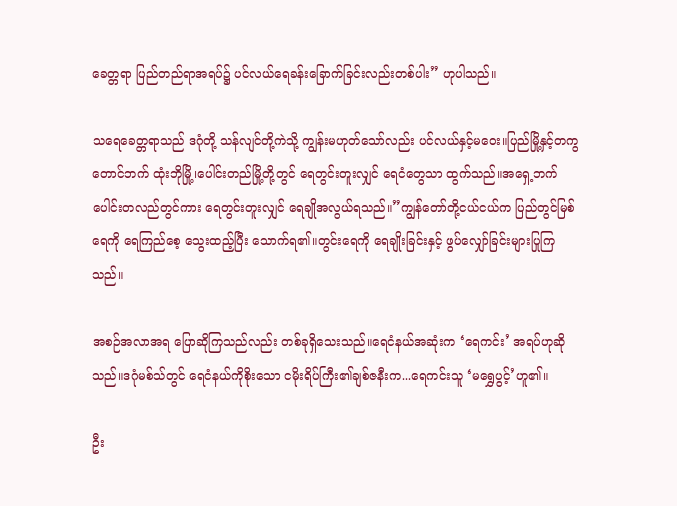ခေတ္တရာ ပြည်တည်ရာအရပ်၌ ပင်လယ်ရေခန်းခြောက်ခြင်းလည်းတစ်ပါး” ဟုပါသည်။

သရေခေတ္တရာသည် ဒဂုံတို့ သန်လျင်တို့ကဲသို့ ကျွန်းမဟုတ်သော်လည်း ပင်လယ်နှင့်မဝေး။ပြည်မြို့နှင့်တကွ တောင်ဘက် ထုံးဘိုမြို့၊ပေါင်းတည်မြို့တို့တွင် ရေတွင်းတူးလျှင် ရေငံတွေသာ ထွက်သည်။အရှေ့ဘက် ပေါင်းတလည်တွင်ကား ရေတွင်းတူးလျှင် ရေချိုအလွယ်ရသည်။”ကျွန်တော်တို့ငယ်ငယ်က ပြည်တွင်မြစ်ရေကို ရေကြည်စေ့ သွေးထည့်ပြီး သောက်ရ၏။တွင်းရေကို ရေချိုးခြင်းနှင့် ဖွပ်လျှော်ခြင်းများပြုကြသည်။

အစဉ်အလာအရ ပြောဆိုကြသည်လည်း တစ်ခုရှိသေးသည်။ရေငံနယ်အဆုံးက ‘ရေကင်း’ အရပ်ဟုဆိုသည်။ဒဂုံမစ်သ်တွင် ရေငံနယ်ကိုစိုးသော ငမိုးရိပ်ကြီး၏ချစ်ဇနီးက...ရေကင်းသူ ‘မရွှေပွင့်’ဟူ၏။

ဦး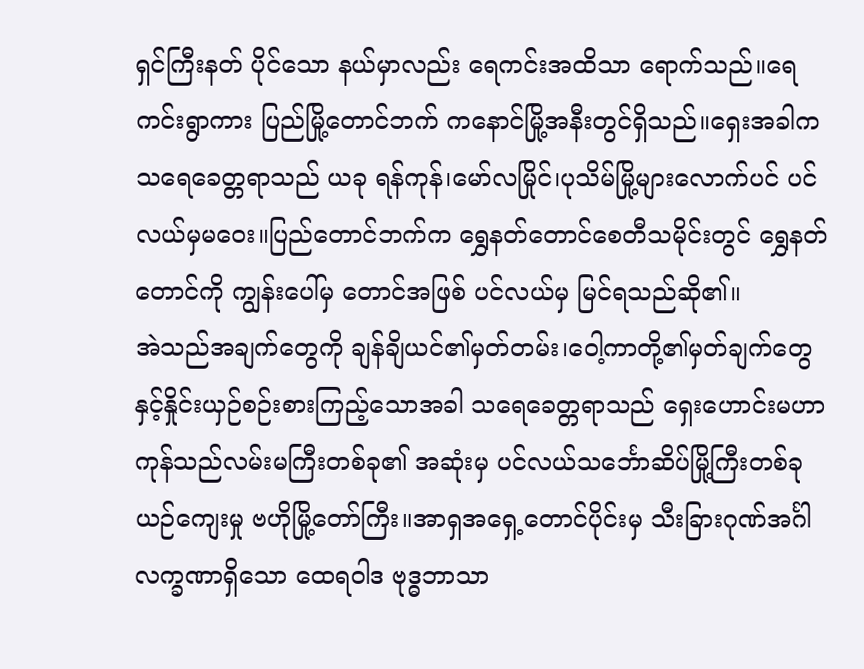ရှင်ကြီးနတ် ပိုင်သော နယ်မှာလည်း ရေကင်းအထိသာ ရောက်သည်။ရေကင်းရွာကား ပြည်မြို့တောင်ဘက် ကနောင်မြို့အနီးတွင်ရှိသည်။ရှေးအခါက သရေခေတ္တရာသည် ယခု ရန်ကုန်၊မော်လမြိုင်၊ပုသိမ်မြို့များလောက်ပင် ပင်လယ်မှမဝေး။ပြည်တောင်ဘက်က ရွှေနတ်တောင်စေတီသမိုင်းတွင် ရွှေနတ်တောင်ကို ကျွန်းပေါ်မှ တောင်အဖြစ် ပင်လယ်မှ မြင်ရသည်ဆို၏။
အဲသည်အချက်တွေကို ချန်ချိယင်၏မှတ်တမ်း၊ဝေါ့ကာတို့၏မှတ်ချက်တွေနှင့်နှိုင်းယှဉ်စဉ်းစားကြည့်သောအခါ သရေခေတ္တရာသည် ရှေးဟောင်းမဟာကုန်သည်လမ်းမကြီးတစ်ခု၏ အဆုံးမှ ပင်လယ်သင်္ဘောဆိပ်မြို့ကြီးတစ်ခု ယဉ်ကျေးမှု ဗဟိုမြို့တော်ကြီး။အာရှအရှေ့တောင်ပိုင်းမှ သီးခြားဂုဏ်အင်္ဂါလက္ခဏာရှိသော ထေရဝါဒ ဗုဒ္ဓဘာသာ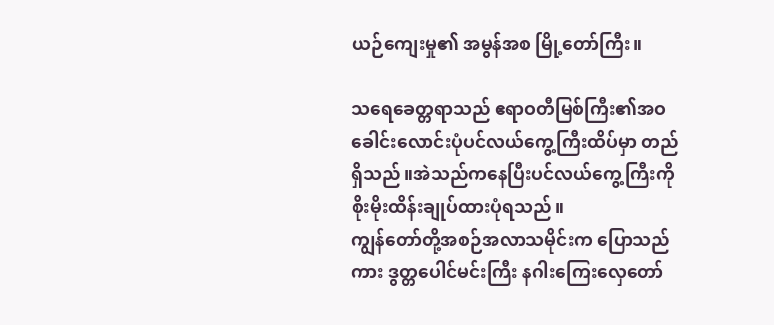ယဉ်ကျေးမှု၏ အမွန်အစ မြို့တော်ကြီး။

သရေခေတ္တရာသည် ဧရာဝတီမြစ်ကြီး၏အဝ ခေါင်းလောင်းပုံပင်လယ်ကွေ့ကြီးထိပ်မှာ တည်ရှိသည်။အဲသည်ကနေပြီးပင်လယ်ကွေ့ကြီးကို စိုးမိုးထိန်းချုပ်ထားပုံရသည်။
ကျွန်တော်တို့အစဉ်အလာသမိုင်းက ပြောသည်ကား ဒွတ္တပေါင်မင်းကြီး နဂါးကြေးလှေတော်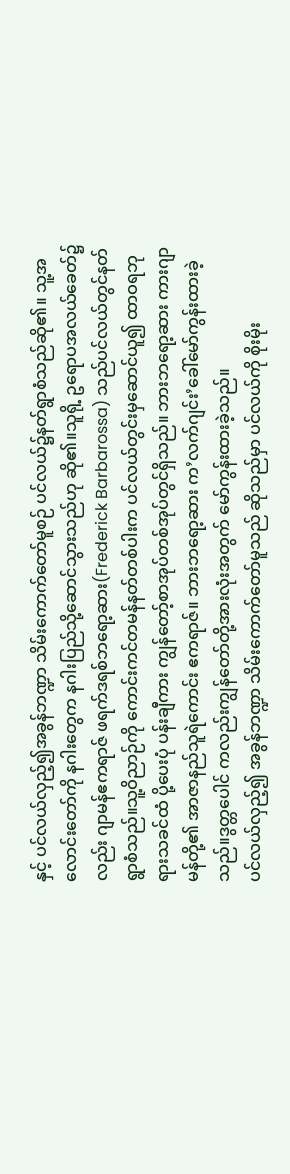နှင့် ပင်လယ်လှည့်၍အခွန်ဘဏ္ဍာ သိမ်းကောက်တော်မူစဉ် ပင်လယ်၌နတ်ရွာစံသည်ဆို၏။ သူ့အလောင်းတော်ကို နဂါးတွေက နဂါးပြည်သို့ဆောင်သွားသည်ဟု ဆို၏။သူရို့ ဥရောပအလယ်ခေတ်၌လည်း ဂျာမန်ဧကရာဇ် ဖရက်ဒရစ်ဘရော့ဆား(Frederick Barbarossa) သည်ပင်လယ်တွင်နတ်ရွာစံသည်။သူ့ဝိညာဉ်ကို ကောင်းကင်တမန်နတ်တစ်ပါးက ပင်လယ်တွင်းမှဆောင်ယူ၍ ထာဝရဘုရားသခင်ထံ ပို့ပေးပုံ ပန်းချီကား ကျွန်တော့်စာအုပ်တစ်အုပ်တွင်ရှိသည်။ ဘားဘရော့ဆား ကားဂျာမန်တို့၏ အာဇာနည်သူရဲကောင်း ဧကရာဇ်။ ဘားဘရော့ဆား က’လက်ဂျင်း’ခေါ်မော်ကွန်းထားခဲ့သည်။ဒွတ္တပေါင် ကလည်းကျွန်တော်တို့အားလုံးအတွက် မော်ကွန်းထားခဲ့သည်။
ပင်လယ်လှည့်၍ အခွန်ဘဏ္ဍာ သိမ်းကောက်တော်မူသည် ဆိုသည်မှာ ပင်လယ်ကို စိုးမိုး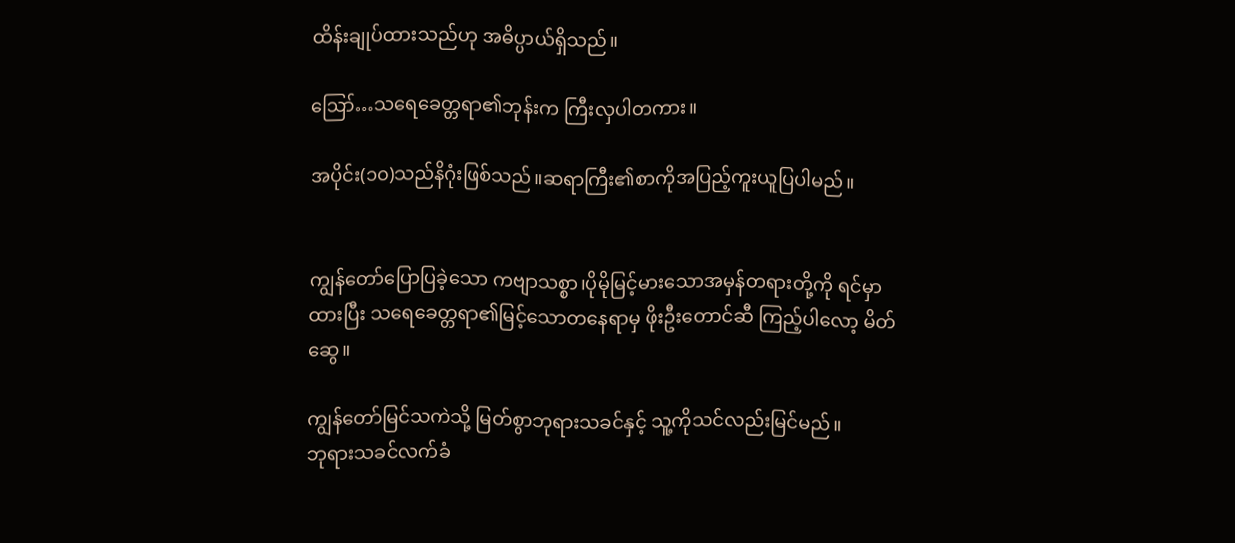ထိန်းချုပ်ထားသည်ဟု အဓိပ္ပာယ်ရှိသည်။

ဪ…သရေခေတ္တရာ၏ဘုန်းက ကြီးလှပါတကား။

အပိုင်း(၁၀)သည်နိဂုံးဖြစ်သည်။ဆရာကြီး၏စာကိုအပြည့်ကူးယူပြပါမည်။


ကျွန်တော်ပြောပြခဲ့သော ကဗျာသစ္စာ၊ပိုမိုမြင့်မားသောအမှန်တရားတို့ကို ရင်မှာထားပြီး သရေခေတ္တရာ၏မြင့်သောတနေရာမှ ဖိုးဦးတောင်ဆီ ကြည့်ပါလော့ မိတ်ဆွေ။

ကျွန်တော်မြင်သကဲသို့ မြတ်စွာဘုရားသခင်နှင့် သူ့ကိုသင်လည်းမြင်မည်။
ဘုရားသခင်လက်ခံ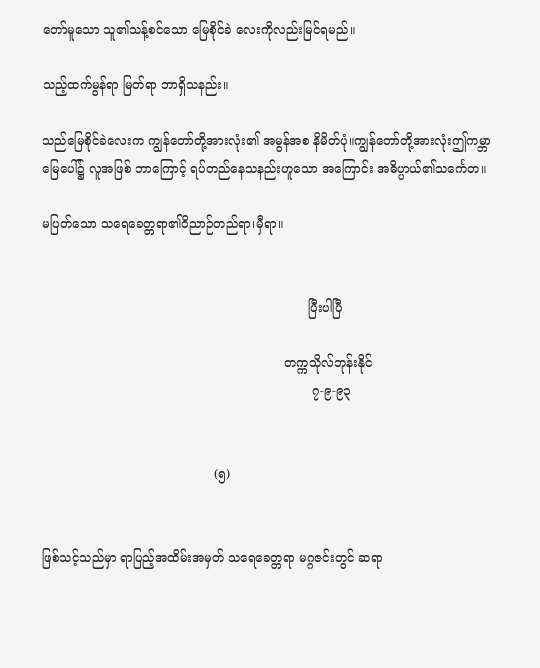တော်မူသော သူ၏သန့်စင်သော မြေစိုင်ခဲ လေးကိုလည်းမြင်ရမည်။

သည့်ထက်မွန်ရာ မြတ်ရာ ဘာရှိသနည်း။

သည်မြေစိုင်ခဲလေးက ကျွန်တော်တို့အားလုံး၏ အမွန်အစ နိမိတ်ပုံ။ကျွန်တော်တို့အားလုံးဤကမ္ဘာမြေပေါ်၌ လူအဖြစ် ဘာကြောင့် ရပ်တည်နေသနည်းဟူသော အကြောင်း အဓိပ္ပာယ်၏သင်္ကေတ။

မပြတ်သော သရေခေတ္တရာ၏ဝိညာဉ်တည်ရာ၊မှီရာ။


                                                                    ပြီးပါပြီ

                                                              တက္ကသိုလ်ဘုန်းနိုင်
                                                                     ၇-၉-၉၃


                                            (၅)


ဖြစ်သင့်သည်မှာ ရာပြည့်အထိမ်းအမှတ် သရေခေတ္တရာ မဂ္ဂဇင်းတွင် ဆရာ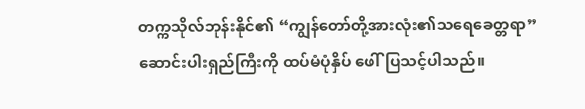တက္ကသိုလ်ဘုန်းနိုင်၏ “ကျွန်တော်တို့အားလုံး၏သရေခေတ္တရာ” ဆောင်းပါးရှည်ကြီးကို ထပ်မံပုံနှိပ် ဖေါ်ပြသင့်ပါသည်။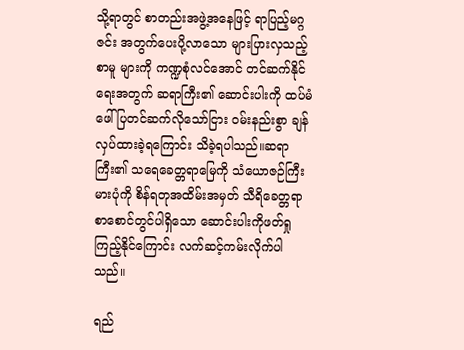သို့ရာတွင် စာတည်းအဖွဲ့အနေဖြင့် ရာပြည့်မဂ္ဂဇင်း အတွက်ပေးပို့လာသော များပြားလှသည့်စာမူ များကို ကဏ္ဍစုံလင်အောင် တင်ဆက်နိုင်ရေးအတွက် ဆရာကြီး၏ ဆောင်းပါးကို ထပ်မံဖေါ်ပြတင်ဆက်လိုသော်ငြား ဝမ်းနည်းစွာ ချန်လှပ်ထားခဲ့ရကြောင်း သိခဲ့ရပါသည်။ဆရာကြီး၏ သရေခေတ္တရာမြေကို သံယောဇဉ်ကြီးမားပုံကို စိန်ရတုအထိမ်းအမှတ် သီရိခေတ္တရာစာစောင်တွင်ပါရှိသော ဆောင်းပါးကိုဖတ်ရှုကြည့်နိုင်ကြောင်း လက်ဆင့်ကမ်းလိုက်ပါသည်။

ရည်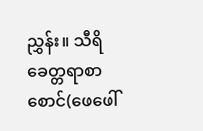ညွှန်း။ သီရိခေတ္တရာစာစောင်(ဖေဖေါ်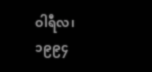ဝါရီလ၊၁၉၉၄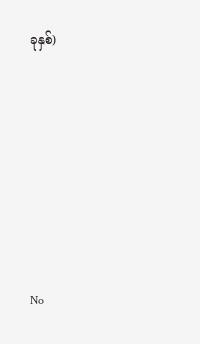ခုနှစ်)







No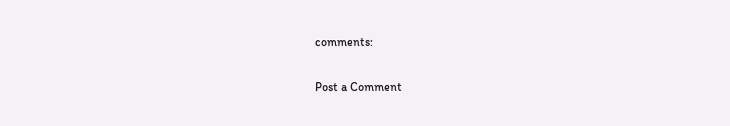comments:

Post a Comment